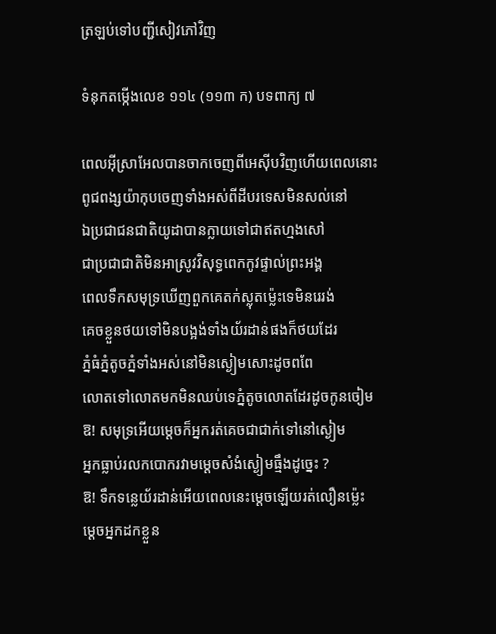ត្រឡប់ទៅបញ្ជីសៀវភៅវិញ

ទំនុកតម្កើងលេខ ១១៤ (១១៣ ក) បទពាក្យ ៧

ពេលអ៊ីស្រាអែលបានចាកចេញពីអេស៊ីបវិញហើយពេលនោះ
ពូជពង្សយ៉ាកុបចេញទាំងអស់ពីដីបរទេសមិនសល់នៅ
ឯប្រជាជនជាតិយូដាបានក្លាយទៅជាឥតហ្មងសៅ
ជាប្រជាជាតិមិនអាស្រូវវិសុទ្ធពេកកូវផ្ទាល់ព្រះអង្គ
ពេលទឹកសមុទ្រឃើញពួកគេតក់ស្លុតម៉េ្លះទេមិនរេរង់
គេចខ្លួនថយទៅមិនបង្អង់ទាំងយ័រដាន់ផងក៏ថយដែរ
ភ្នំធំភ្នំតូចភ្នំទាំងអស់នៅមិនស្ងៀមសោះដូចពពែ
លោតទៅលោតមកមិនឈប់ទេភ្នំតូចលោតដែរដូចកូនចៀម
ឱ! សមុទ្រអើយម្តេចក៏អ្នករត់គេចជាជាក់ទៅនៅស្ងៀម
អ្នកធ្លាប់រលកបោករវាមម្តេចសំងំស្ងៀមធ្មឹងដូច្នេះ ?
ឱ! ទឹកទន្លេយ័រដាន់អើយពេលនេះម្តេចឡើយរត់លឿនម៉េ្លះ
ម្តេចអ្នកដកខ្លួន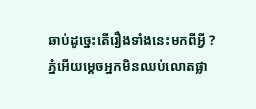ឆាប់ដូច្នេះតើរឿងទាំងនេះមកពីអ្វី ?
ភ្នំអើយម្តេចអ្នកមិនឈប់លោតផ្លា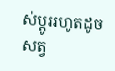ស់ប្តូររហូតដូចសត្វ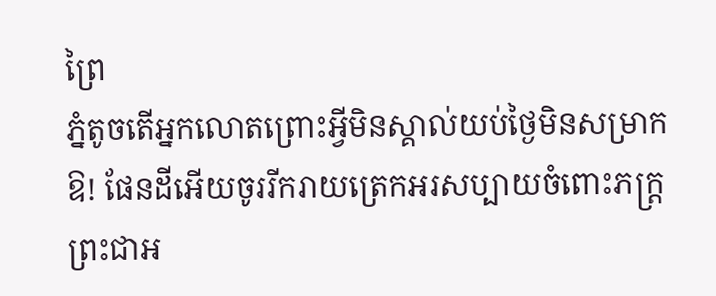ព្រៃ
ភ្នំតូចតើអ្នកលោតព្រោះអ្វីមិនស្គាល់យប់ថ្ងៃមិនសម្រាក
ឱ! ផែនដីអើយចូររីករាយត្រេកអរសប្បាយចំពោះភក្ត្រ
ព្រះជាអ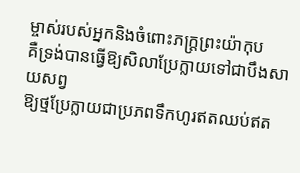ម្ចាស់របស់អ្នកនិងចំពោះភក្ត្រព្រះយ៉ាកុប
គឺទ្រង់បានធ្វើឱ្យសិលាប្រែក្លាយទៅជាបឹងសាយសព្វ
ឱ្យថ្មប្រែក្លាយជាប្រភពទឹកហូរឥតឈប់ឥត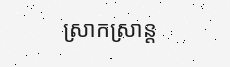ស្រាកស្រាន្ត